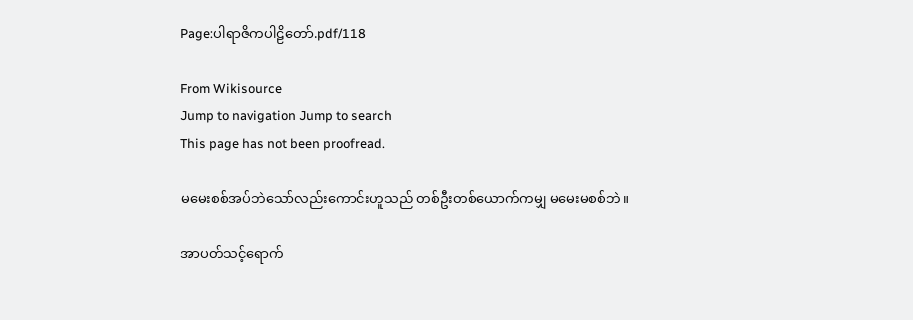Page:ပါရာဇိကပါဠိတော်.pdf/118

From Wikisource
Jump to navigation Jump to search
This page has not been proofread.

မမေးစစ်အပ်ဘဲသော်လည်းကောင်းဟူသည် တစ်ဦးတစ်ယောက်ကမျှ မမေးမစစ်ဘဲ။

အာပတ်သင့်ရောက်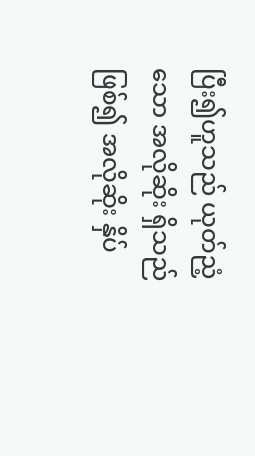ပြီး၍ဟူသည် ယုတ်ညံ့သော အလိုဆိုး ရှိသည်ဖြစ်၍ အလိုဆိုး နှိပ်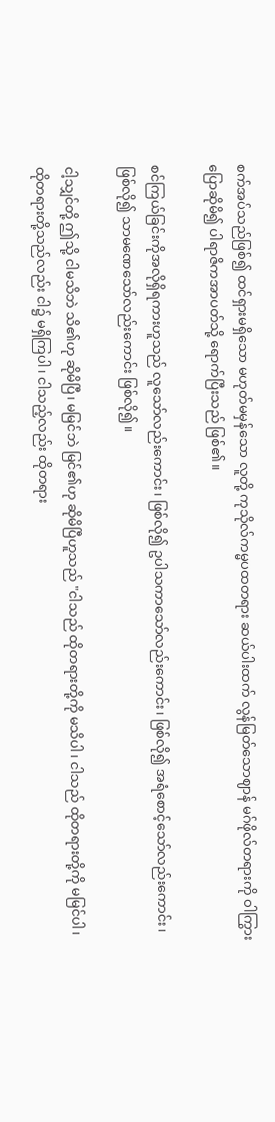စက်အပ်သည်ဖြစ်၍ ထင်ရှားမရှိသော မဟုတ်မမှန်သော လူတို့ ကုသိုလ်ကမ္မပထတရား ဆယ်ပါးထက် လွန်မြတ်သောဈာန် မဂ်ဖိုလ်တရားကို ဝါကြွား ပြောဆိုမိ၍ ပါရာဇိကအာပတ်သို့ ရောက်ပြီးသည် ဖြစ်၏။

စင်ကြယ်ခြင်းကိုအလိုရှိရကားဟူသည် လူသော်လည်းကောင်း၊ ဖြစ်လို၍ ဥပါသကာသော်လည်းကောင်း၊ ဖြစ်လို၍ အရံစောင့်သော်လည်းကောင်း၊ ဖြစ်လို၍ သာမဏေသော်လည်းကောင်း ဖြစ်လို၍။

ငါ့သျှင်တို့ ဤသို့ ငါမသိဘဲ သိ၏ဟု ဆိုမိပြီ၊ မမြင်ဘဲ မြင်၏ဟု ဆိုမိပြီဟူသည် "ငါသည် ထိုတရားတို့ကို မသိပါ၊ ငါသည် ထိုတရားတို့ကို မမြင်ပါ၊ ထိုတရားတို့သည်လည်း ငါ၌ မရှိကြပါ၊ ငါသည့်လည်း ထိုတရား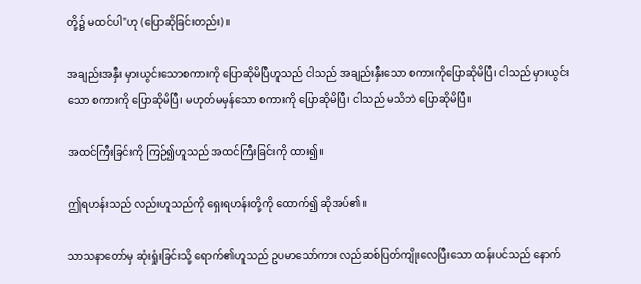တို့၌ မထင်ပါ"ဟု (ပြောဆိုခြင်းတည်း)။

အချည်းအနှီး မှားယွင်းသောစကားကို ပြောဆိုမိပြီဟူသည် ငါသည် အချည်းနှီးသော စကားကိုပြောဆိုမိပြီ၊ ငါသည် မှားယွင်းသော စကားကို ပြောဆိုမိပြီ၊ မဟုတ်မမှန်သော စကားကို ပြောဆိုမိပြီ၊ ငါသည် မသိဘဲ ပြောဆိုမိပြီ။

အထင်ကြီးခြင်းကို ကြဉ်၍ဟူသည် အထင်ကြီးခြင်းကို ထား၍။

ဤရဟန်းသည် လည်းဟူသည်ကို ရှေးရဟန်းတို့ကို ထောက်၍ ဆိုအပ်၏။

သာသနာတော်မှ ဆုံးရှုံးခြင်းသို့ ရောက်၏ဟူသည် ဥပမာသော်ကား လည်ဆစ်ပြတ်ကျိုးလေပြီးသော ထန်းပင်သည် နောက်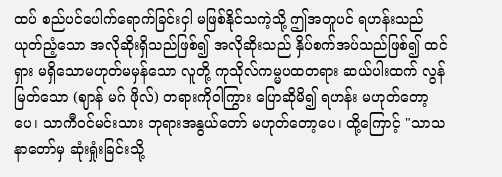ထပ် စည်ပင်ပေါက်ရောက်ခြင်းငှါ မဖြစ်နိုင်သကဲ့သို့ ဤအတူပင် ရဟန်းသည် ယုတ်ညံ့သော အလိုဆိုးရှိသည်ဖြစ်၍ အလိုဆိုးသည် နှိပ်စက်အပ်သည်ဖြစ်၍ ထင်ရှား မရှိသောမဟုတ်မမှန်သော လူတို့ ကုသိုလ်ကမ္မပထတရား ဆယ်ပါးထက် လွန်မြတ်သော (ဈာန် မဂ် ဖိုလ်) တရားကိုဝါကြွား ပြောဆိုမိ၍ ရဟန်း မဟုတ်တော့ပေ၊ သာကီဝင်မင်းသား ဘုရားအနွယ်တော် မဟုတ်တော့ပေ၊ ထို့ကြောင့် "သာသနာတော်မှ ဆုံးရှုံးခြင်းသို့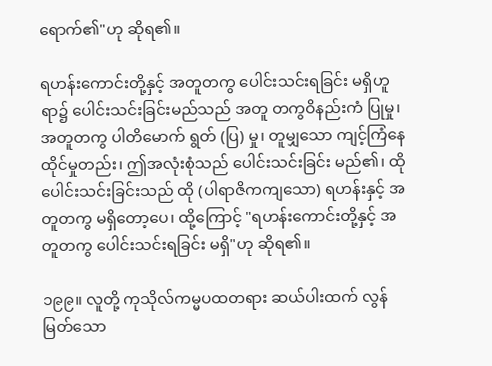ရောက်၏"ဟု ဆိုရ၏။

ရဟန်းကောင်းတို့နှင့် အတူတကွ ပေါင်းသင်းရခြင်း မရှိဟူရာ၌ ပေါင်းသင်းခြင်းမည်သည် အတူ တကွဝိနည်းကံ ပြုမှု၊ အတူတကွ ပါတိမောက် ရွတ် (ပြ) မှု၊ တူမျှသော ကျင့်ကြံနေထိုင်မှုတည်း၊ ဤအလုံးစုံသည် ပေါင်းသင်းခြင်း မည်၏၊ ထိုပေါင်းသင်းခြင်းသည် ထို (ပါရာဇိကကျသော) ရဟန်းနှင့် အတူတကွ မရှိတော့ပေ၊ ထို့ကြောင့် "ရဟန်းကောင်းတို့နှင့် အတူတကွ ပေါင်းသင်းရခြင်း မရှိ"ဟု ဆိုရ၏။

၁၉၉။ လူတို့ ကုသိုလ်ကမ္မပထတရား ဆယ်ပါးထက် လွန်မြတ်သော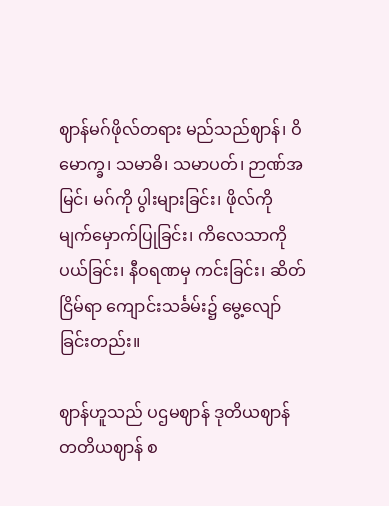ဈာန်မဂ်ဖိုလ်တရား မည်သည်ဈာန်၊ ဝိမောက္ခ၊ သမာဓိ၊ သမာပတ်၊ ဉာဏ်အမြင်၊ မဂ်ကို ပွါးများခြင်း၊ ဖိုလ်ကို မျက်မှောက်ပြုခြင်း၊ ကိလေသာကို ပယ်ခြင်း၊ နီဝရဏမှ ကင်းခြင်း၊ ဆိတ်ငြိမ်ရာ ကျောင်းသင်္ခမ်း၌ မွေ့လျော်ခြင်းတည်း။

ဈာန်ဟူသည် ပဌမဈာန် ဒုတိယဈာန် တတိယဈာန် စ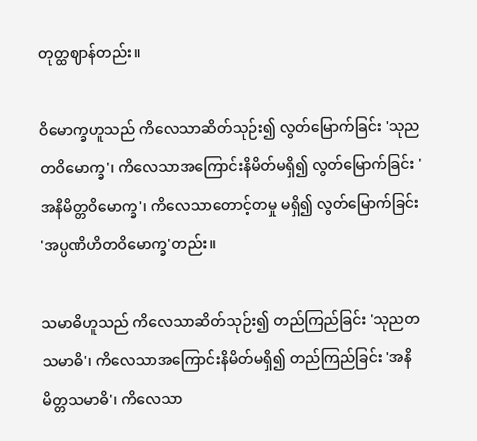တုတ္ထဈာန်တည်း။

ဝိမောက္ခဟူသည် ကိလေသာဆိတ်သုဉ်း၍ လွတ်မြောက်ခြင်း 'သုညတဝိမောက္ခ'၊ ကိလေသာအကြောင်းနိမိတ်မရှိ၍ လွတ်မြောက်ခြင်း 'အနိမိတ္တဝိမောက္ခ'၊ ကိလေသာတောင့်တမှု မရှိ၍ လွတ်မြောက်ခြင်း 'အပ္ပဏိဟိတဝိမောက္ခ'တည်း။

သမာဓိဟူသည် ကိလေသာဆိတ်သုဉ်း၍ တည်ကြည်ခြင်း 'သုညတသမာဓိ'၊ ကိလေသာအကြောင်းနိမိတ်မရှိ၍ တည်ကြည်ခြင်း 'အနိမိတ္တသမာဓိ'၊ ကိလေသာ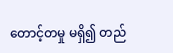တောင့်တမှု မရှိ၍ တည်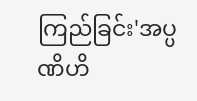ကြည်ခြင်း'အပ္ပဏိဟိ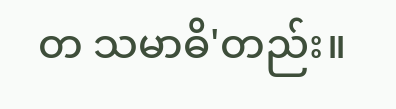တ သမာဓိ'တည်း။